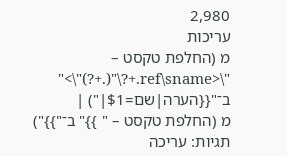2,980
עריכות
מ (החלפת טקסט – "\<ref\sname.+?\"(.+?)"\>" ב־"{{הערה|שם=$1|") |
מ (החלפת טקסט – " }}" ב־"}}") תגיות: עריכה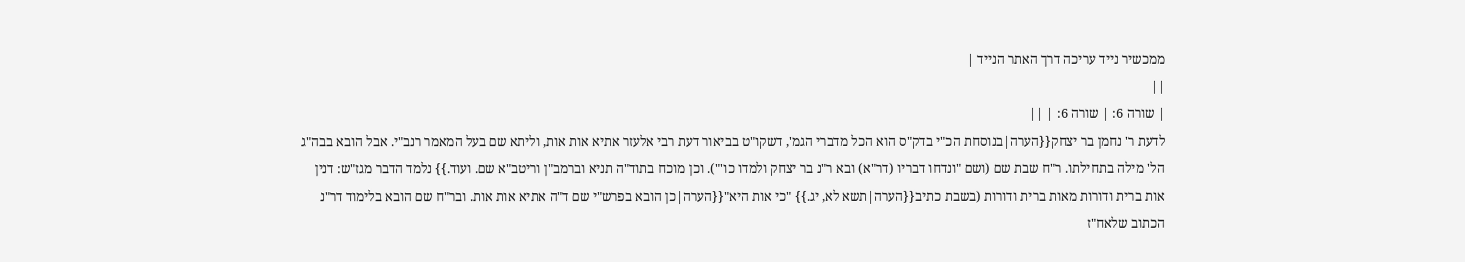ממכשיר נייד עריכה דרך האתר הנייד |
||
| שורה 6: | שורה 6: | ||
לדעת ר' נחמן בר יצחק{{הערה|בנוסחת הכ"י בדק"ס הוא הכל מדברי הגמ', דשקו"ט בביאור דעת רבי אלעזר אתיא אות אות, וליתא שם בעל המאמר רנב"י. אבל הובא בבה"ג הל' מילה בתחילתו. ר"ח שבת שם (ושם "ונדחו דבריו (דר"א) ובא ר"נ בר יצחק ולמדו כו'"). וכן מוכח בתוד"ה תניא וברמב"ן וריטב"א שם. ועוד.}} נלמד הדבר מגז"ש: דנין אות ברית ודורות מאות ברית ודורות (בשבת כתיב{{הערה|תשא לא, יג.}} "כי אות היא"{{הערה|כן הובא בפרש"י שם ד"ה אתיא אות אות. ובר"ח שם הובא בלימוד דר"נ הכתוב שלאח"ז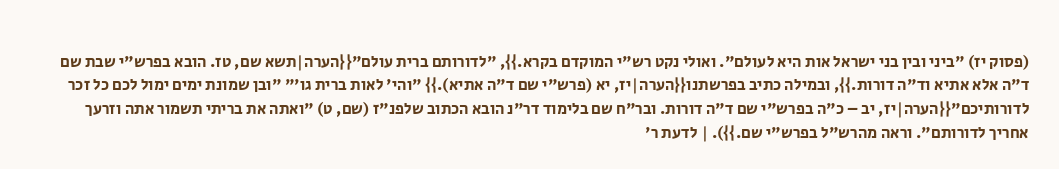(פסוק יז) "ביני ובין בני ישראל אות היא לעולם". ואולי נקט רש"י המוקדם בקרא.}}, "לדורותם ברית עולם"{{הערה|תשא שם, טז. הובא בפרש"י שבת שם ד"ה אלא אתיא וד"ה דורות.}}, ובמילה כתיב בפרשתנו{{הערה|יז, יא (פרש"י שם ד"ה אתיא).}} "והי' לאות ברית גו'" "ובן שמונת ימים ימול לכם כל זכר לדורותיכם"{{הערה|יז, יב – כ"ה בפרש"י שם ד"ה דורות. ובר"ח שם בלימוד דר"נ הובא הכתוב שלפנ"ז (שם, ט) "ואתה את בריתי תשמור אתה וזרעך אחריך לדורותם". וראה מהרש"ל בפרש"י שם.}}). | לדעת ר'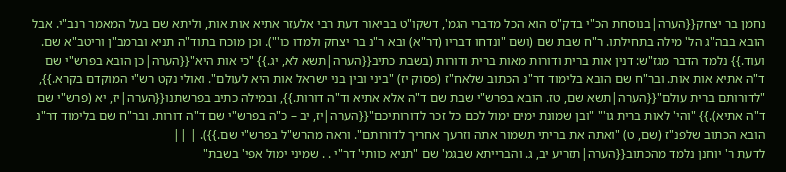נחמן בר יצחק{{הערה|בנוסחת הכ"י בדק"ס הוא הכל מדברי הגמ', דשקו"ט בביאור דעת רבי אלעזר אתיא אות אות, וליתא שם בעל המאמר רנב"י. אבל הובא בבה"ג הל' מילה בתחילתו. ר"ח שבת שם (ושם "ונדחו דבריו (דר"א) ובא ר"נ בר יצחק ולמדו כו'"). וכן מוכח בתוד"ה תניא וברמב"ן וריטב"א שם. ועוד.}} נלמד הדבר מגז"ש: דנין אות ברית ודורות מאות ברית ודורות (בשבת כתיב{{הערה|תשא לא, יג.}} "כי אות היא"{{הערה|כן הובא בפרש"י שם ד"ה אתיא אות אות. ובר"ח שם הובא בלימוד דר"נ הכתוב שלאח"ז (פסוק יז) "ביני ובין בני ישראל אות היא לעולם". ואולי נקט רש"י המוקדם בקרא.}}, "לדורותם ברית עולם"{{הערה|תשא שם, טז. הובא בפרש"י שבת שם ד"ה אלא אתיא וד"ה דורות.}}, ובמילה כתיב בפרשתנו{{הערה|יז, יא (פרש"י שם ד"ה אתיא).}} "והי' לאות ברית גו'" "ובן שמונת ימים ימול לכם כל זכר לדורותיכם"{{הערה|יז, יב – כ"ה בפרש"י שם ד"ה דורות. ובר"ח שם בלימוד דר"נ הובא הכתוב שלפנ"ז (שם, ט) "ואתה את בריתי תשמור אתה וזרעך אחריך לדורותם". וראה מהרש"ל בפרש"י שם.}}). | ||
לדעת ר' יוחנן נלמד מהכתוב{{הערה|תזריע יב, ג. והברייתא שבגמ' שם "תניא כוותי' דר"י . . שמיני ימול אפי' בשבת"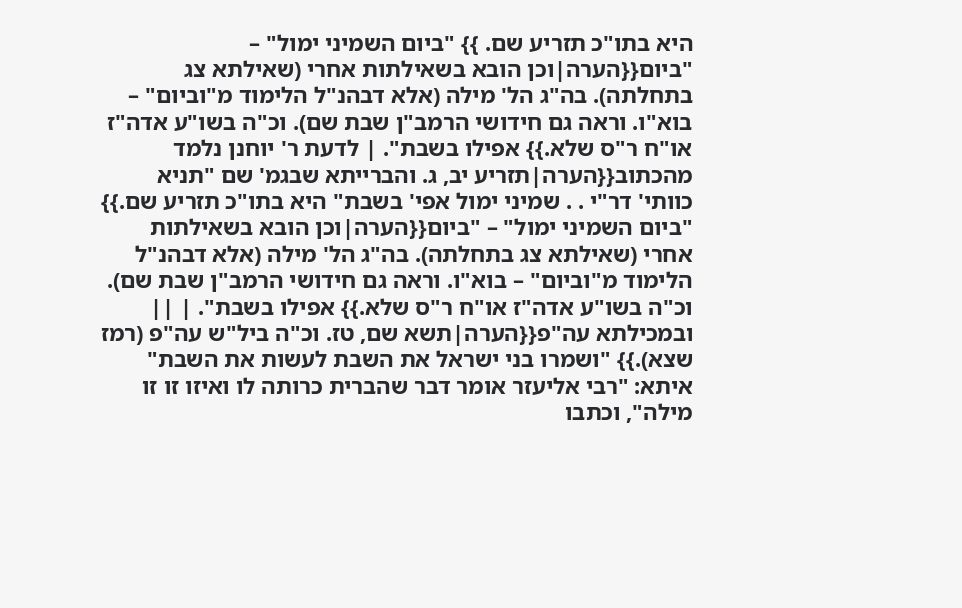היא בתו"כ תזריע שם. }} "ביום השמיני ימול" – "ביום{{הערה|וכן הובא בשאילתות אחרי (שאילתא צג בתחלתה). בה"ג הל' מילה (אלא דבהנ"ל הלימוד מ"וביום" – בוא"ו. וראה גם חידושי הרמב"ן שבת שם). וכ"ה בשו"ע אדה"ז או"ח ר"ס שלא.}} אפילו בשבת". | לדעת ר' יוחנן נלמד מהכתוב{{הערה|תזריע יב, ג. והברייתא שבגמ' שם "תניא כוותי' דר"י . . שמיני ימול אפי' בשבת" היא בתו"כ תזריע שם.}} "ביום השמיני ימול" – "ביום{{הערה|וכן הובא בשאילתות אחרי (שאילתא צג בתחלתה). בה"ג הל' מילה (אלא דבהנ"ל הלימוד מ"וביום" – בוא"ו. וראה גם חידושי הרמב"ן שבת שם). וכ"ה בשו"ע אדה"ז או"ח ר"ס שלא.}} אפילו בשבת". | ||
ובמכילתא עה"פ{{הערה|תשא שם, טז. וכ"ה ביל"ש עה"פ (רמז שצא).}} "ושמרו בני ישראל את השבת לעשות את השבת" איתא: "רבי אליעזר אומר דבר שהברית כרותה לו ואיזו זו זו מילה", וכתבו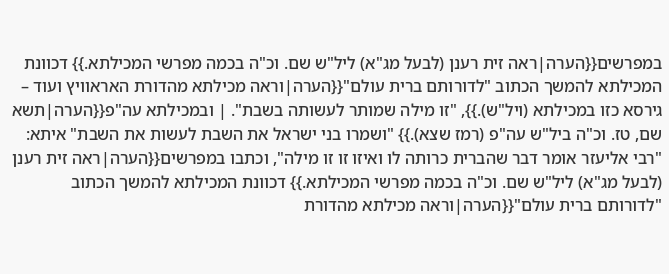במפרשים{{הערה|ראה זית רענן (לבעל מג"א) ליל"ש שם. וכ"ה בכמה מפרשי המכילתא.}} דכוונת המכילתא להמשך הכתוב "לדורותם ברית עולם"{{הערה|וראה מכילתא מהדורת האראוויץ ועוד – גירסא כזו במכילתא (ויל"ש).}}, "זו מילה שמותר לעשותה בשבת". | ובמכילתא עה"פ{{הערה|תשא שם, טז. וכ"ה ביל"ש עה"פ (רמז שצא).}} "ושמרו בני ישראל את השבת לעשות את השבת" איתא: "רבי אליעזר אומר דבר שהברית כרותה לו ואיזו זו זו מילה", וכתבו במפרשים{{הערה|ראה זית רענן (לבעל מג"א) ליל"ש שם. וכ"ה בכמה מפרשי המכילתא.}} דכוונת המכילתא להמשך הכתוב "לדורותם ברית עולם"{{הערה|וראה מכילתא מהדורת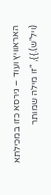האראוויץ ועוד – גירסא כזו במכילתא (ויל"ש).}}, "זו מילה שמותר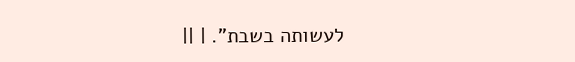לעשותה בשבת". | ||